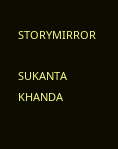STORYMIRROR

SUKANTA KHANDA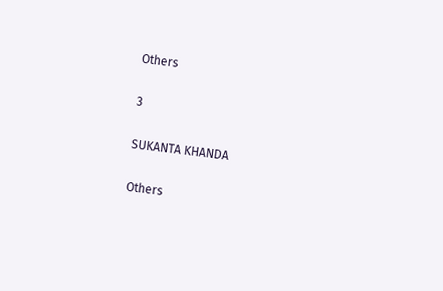Others

3

SUKANTA KHANDA

Others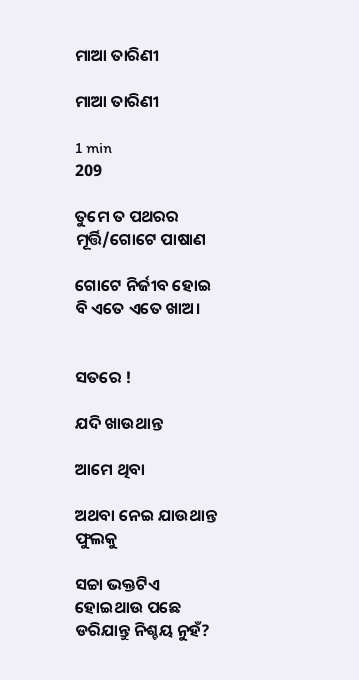ମାଆ ତାରିଣୀ

ମାଆ ତାରିଣୀ

1 min
209

ତୁମେ ତ ପଥରର ମୂର୍ତ୍ତି/ଗୋଟେ ପାଷାଣ

ଗୋଟେ ନିର୍ଜୀବ ହୋଇ ବି ଏତେ ଏତେ ଖାଅ।


ସତରେ !

ଯଦି ଖାଉଥାନ୍ତ

ଆମେ ଥିବା

ଅଥବା ନେଇ ଯାଉଥାନ୍ତ ଫୁଲକୁ

ସଚ୍ଚା ଭକ୍ତଟିଏ ହୋଇଥାଉ ପଛେ ଡରିଯାନ୍ତୁ ନିଶ୍ଚୟ ନୁହଁ?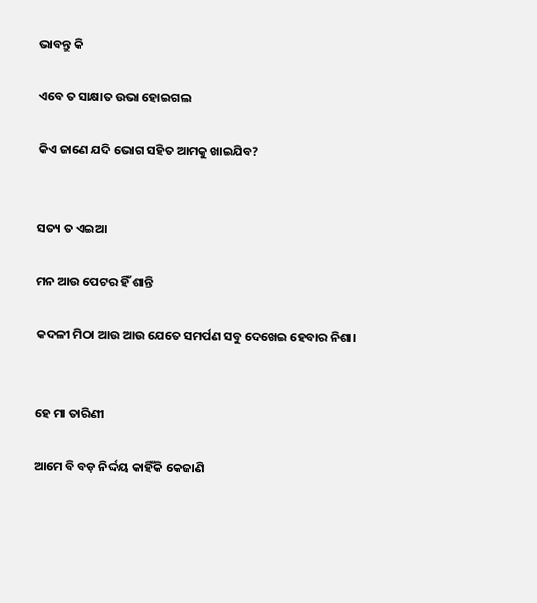ଭାବନ୍ତୁ କି

ଏବେ ତ ସାକ୍ଷାତ ଉଭା ହୋଇଗଲ

କିଏ ଜାଣେ ଯଦି ଭୋଗ ସହିତ ଆମକୁ ଖାଇଯିବ?


ସତ୍ୟ ତ ଏଇଆ

ମନ ଆଉ ପେଟର ହିଁ ଶାନ୍ତି

କଦଳୀ ମିଠା ଆଉ ଆଉ ଯେତେ ସମର୍ପଣ ସବୁ ଦେଖେଇ ହେବାର ନିଶା।


ହେ ମା ତାରିଣୀ

ଆମେ ବି ବଡ଼ ନିର୍ଦ୍ଦୟ କାହିଁକି କେଜାଣି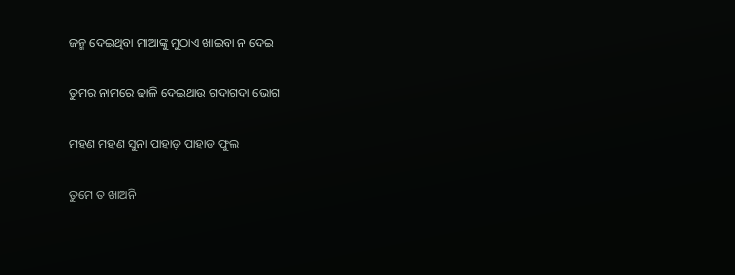ଜନ୍ମ ଦେଇଥିବା ମାଆଙ୍କୁ ମୁଠାଏ ଖାଇବା ନ ଦେଇ

ତୁମର ନାମରେ ଢାଳି ଦେଇଥାଉ ଗଦାଗଦା ଭୋଗ

ମହଣ ମହଣ ସୁନା ପାହାଡ଼ ପାହାଡ ଫୁଲ

ତୁମେ ତ ଖାଅନି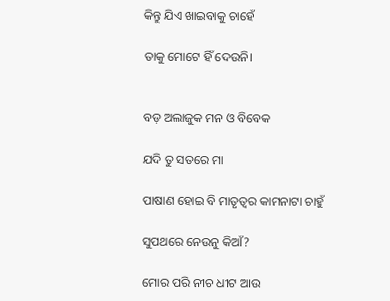କିନ୍ତୁ ଯିଏ ଖାଇବାକୁ ଚାହେଁ

ତାକୁ ମୋଟେ ହିଁ ଦେଉନି।


ବଡ଼ ଅଲାଜୁକ ମନ ଓ ବିବେକ

ଯଦି ତୁ ସତରେ ମା

ପାଷାଣ ହୋଇ ବି ମାତୃତ୍ୱର କାମନାଟା ଚାହୁଁ

ସୁପଥରେ ନେଉନୁ କିଆଁ?

ମୋର ପରି ନୀଚ ଧୀଟ ଆଉ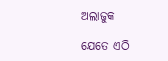ଅଲାଜୁକ

ଯେତେ ଏଠି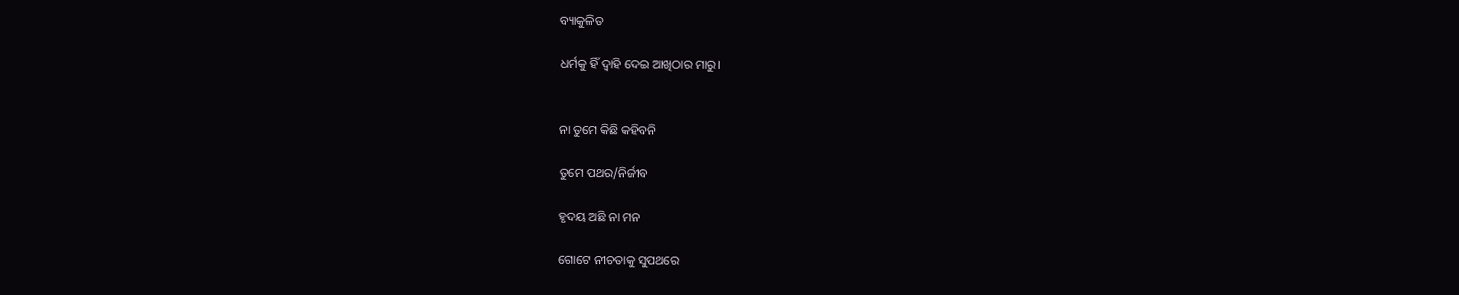ବ୍ୟାକୁଳିତ

ଧର୍ମକୁ ହିଁ ଦ୍ୱାହି ଦେଇ ଆଖିଠାର ମାରୁ।


ନା ତୁମେ କିଛି କହିବନି

ତୁମେ ପଥର/ନିର୍ଜୀବ

ହୃଦୟ ଅଛି ନା ମନ

ଗୋଟେ ନୀଚତାକୁ ସୁପଥରେ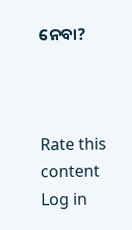ନେବା?



Rate this content
Log in